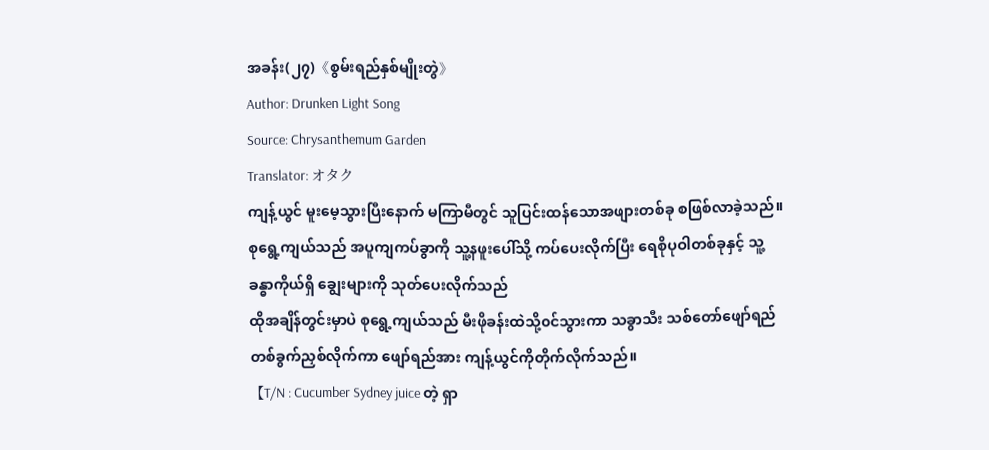အခန်း(၂၇)《စွမ်းရည်နှစ်မျိုးတွဲ》
Author: Drunken Light Song
Source: Chrysanthemum Garden
Translator: オタク
ကျန့်ယွင် မူးမေ့သွားပြီးနောက် မကြာမီတွင် သူပြင်းထန်သောအဖျားတစ်ခု စဖြစ်လာခဲ့သည်။ စုရွေ့ကျယ်သည် အပူကျကပ်ခွာကို သူ့နဖူးပေါ်သို့ ကပ်ပေးလိုက်ပြီး ရေစိုပုဝါတစ်ခုနှင့် သူ့ခန္ဓာကိုယ်ရှိ ချွေးများကို သုတ်ပေးလိုက်သည်
ထိုအချိန်တွင်းမှာပဲ စုရွေ့ကျယ်သည် မီးဖိုခန်းထဲသို့၀င်သွားကာ သခွာသီး သစ်တော်ဖျော်ရည်တစ်ခွက်ညှစ်လိုက်ကာ ဖျော်ရည်အား ကျန့်ယွင်ကိုတိုက်လိုက်သည်။
【T/N : Cucumber Sydney juice တဲ့ ရှာ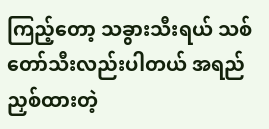ကြည့်တော့ သခွားသီးရယ် သစ်တော်သီးလည်းပါတယ် အရည်ညှစ်ထားတဲ့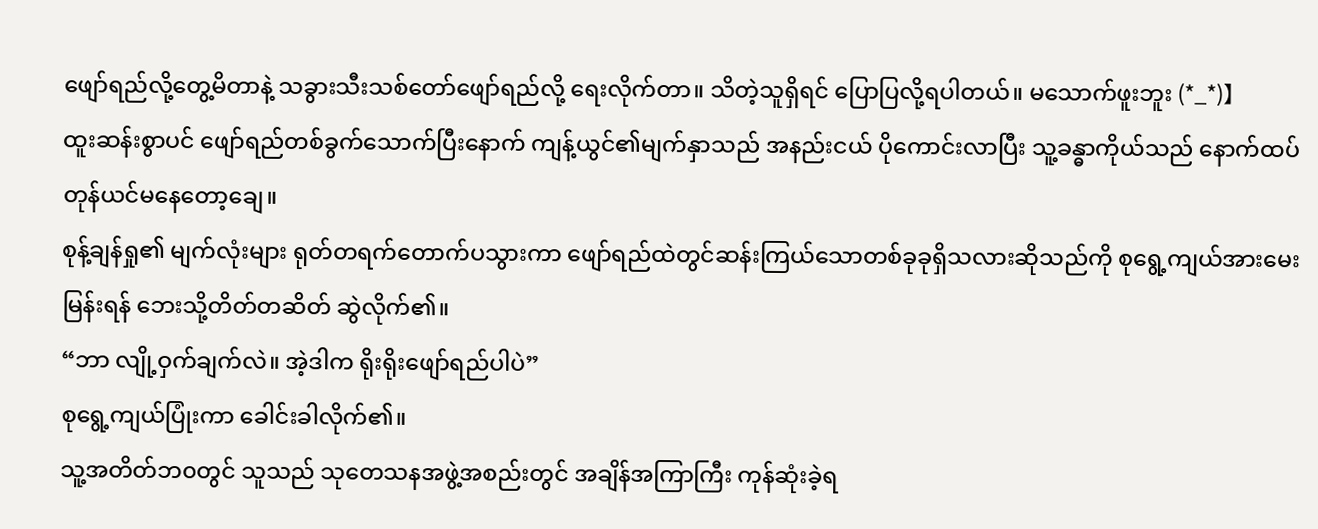ဖျော်ရည်လို့တွေ့မိတာနဲ့ သခွားသီးသစ်တော်ဖျော်ရည်လို့ ရေးလိုက်တာ။ သိတဲ့သူရှိရင် ပြောပြလို့ရပါတယ်။ မသောက်ဖူးဘူး (*_*)】
ထူးဆန်းစွာပင် ဖျော်ရည်တစ်ခွက်သောက်ပြီးနောက် ကျန့်ယွင်၏မျက်နှာသည် အနည်းငယ် ပိုကောင်းလာပြီး သူ့ခန္ဓာကိုယ်သည် နောက်ထပ်တုန်ယင်မနေတော့ချေ။
စုန့်ချန်ရှု၏ မျက်လုံးများ ရုတ်တရက်တောက်ပသွားကာ ဖျော်ရည်ထဲတွင်ဆန်းကြယ်သောတစ်ခုခုရှိသလားဆိုသည်ကို စုရွေ့ကျယ်အားမေးမြန်းရန် ဘေးသို့တိတ်တဆိတ် ဆွဲလိုက်၏။
“ဘာ လျို့ဝှက်ချက်လဲ။ အဲ့ဒါက ရိုးရိုးဖျော်ရည်ပါပဲ”
စုရွေ့ကျယ်ပြုံးကာ ခေါင်းခါလိုက်၏။
သူ့အတိတ်ဘ၀တွင် သူသည် သုတေသနအဖွဲ့အစည်းတွင် အချိန်အကြာကြီး ကုန်ဆုံးခဲ့ရ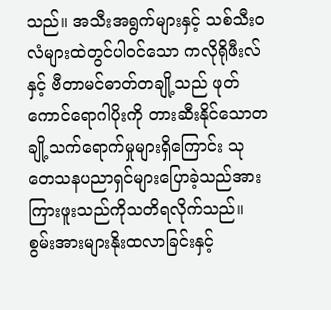သည်။ အသီးအရွက်များနှင့် သစ်သီး၀လံများထဲတွင်ပါ၀င်သော ကလိုရိုဖီးလ်နှင့် ဗီတာမင်ဓာတ်တချို့သည် ဖုတ်ကောင်ရောဂါပိုးကို တားဆီးနိုင်သောတချို့သက်ရောက်မှုများရှိကြောင်း သုတေသနပညာရှင်များပြောခဲ့သည်အား ကြားဖူးသည်ကိုသတိရလိုက်သည်။ စွမ်းအားများနိုးထလာခြင်းနှင့်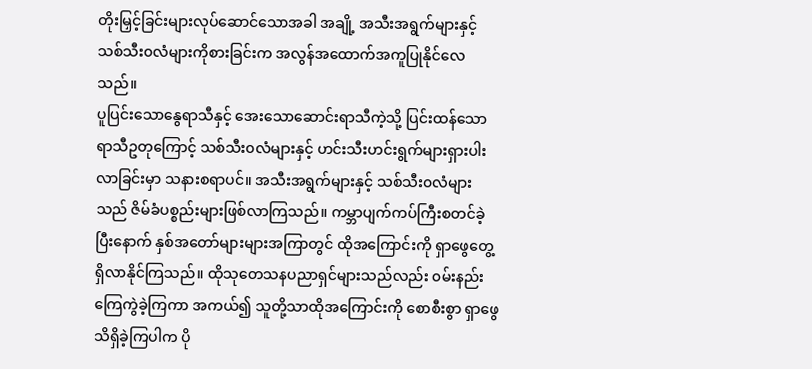တိုးမြှင့်ခြင်းများလုပ်ဆောင်သောအခါ အချို့ အသီးအရွက်များနှင့် သစ်သီး၀လံများကိုစားခြင်းက အလွန်အထောက်အကူပြုနိုင်လေသည်။
ပူပြင်းသောနွေရာသီနှင့် အေးသောဆောင်းရာသီကဲ့သို့ ပြင်းထန်သောရာသီဥတုကြောင့် သစ်သီး၀လံများနှင့် ဟင်းသီးဟင်းရွက်များရှားပါးလာခြင်းမှာ သနားစရာပင်။ အသီးအရွက်များနှင့် သစ်သီး၀လံများသည် ဇိမ်ခံပစ္စည်းများဖြစ်လာကြသည်။ ကမ္ဘာပျက်ကပ်ကြီးစတင်ခဲ့ပြီးနောက် နှစ်အတော်များများအကြာတွင် ထိုအကြောင်းကို ရှာဖွေတွေ့ရှိလာနိုင်ကြသည်။ ထိုသုတေသနပညာရှင်များသည်လည်း ၀မ်းနည်းကြေကွဲခဲ့ကြကာ အကယ်၍ သူတို့သာထိုအကြောင်းကို စောစီးစွာ ရှာဖွေသိရှိခဲ့ကြပါက ပို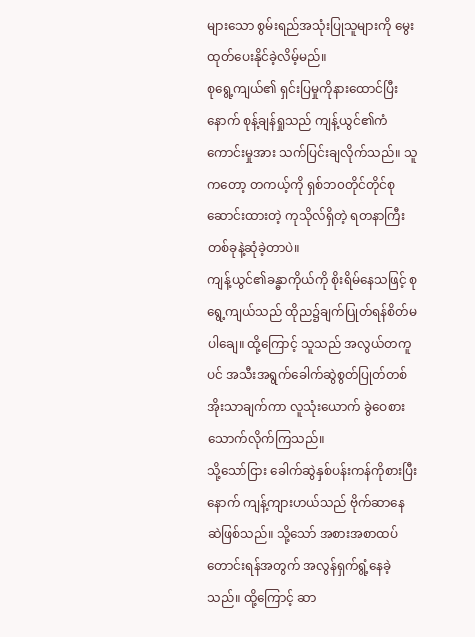များသော စွမ်းရည်အသုံးပြုသူများကို မွေးထုတ်ပေးနိုင်ခဲ့လိမ့်မည်။
စုရွေ့ကျယ်၏ ရှင်းပြမှုကိုနားထောင်ပြီးနောက် စုန့်ချန်ရှုသည် ကျန့်ယွင်၏ကံကောင်းမှုအား သက်ပြင်းချလိုက်သည်။ သူကတော့ တကယ့်ကို ရှစ်ဘ၀တိုင်တိုင်စုဆောင်းထားတဲ့ ကုသိုလ်ရှိတဲ့ ရတနာကြီးတစ်ခုနဲ့ဆုံခဲ့တာပဲ။
ကျန့်ယွင်၏ခန္ဓာကိုယ်ကို စိုးရိမ်နေသဖြင့် စုရွေ့ကျယ်သည် ထိုည၌ချက်ပြုတ်ရန်စိတ်မပါချေ။ ထို့ကြောင့် သူသည် အလွယ်တကူပင် အသီးအရွက်ခေါက်ဆွဲစွတ်ပြုတ်တစ်အိုးသာချက်ကာ လူသုံးယောက် ခွဲဝေစားသောက်လိုက်ကြသည်။
သို့သော်ငြား ခေါက်ဆွဲနှစ်ပန်းကန်ကိုစားပြီးနောက် ကျန့်ကျားဟယ်သည် ဗိုက်ဆာနေဆဲဖြစ်သည်။ သို့သော် အစားအစာထပ်တောင်းရန်အတွက် အလွန်ရှက်ရွံ့နေခဲ့သည်။ ထို့ကြောင့် ဆာ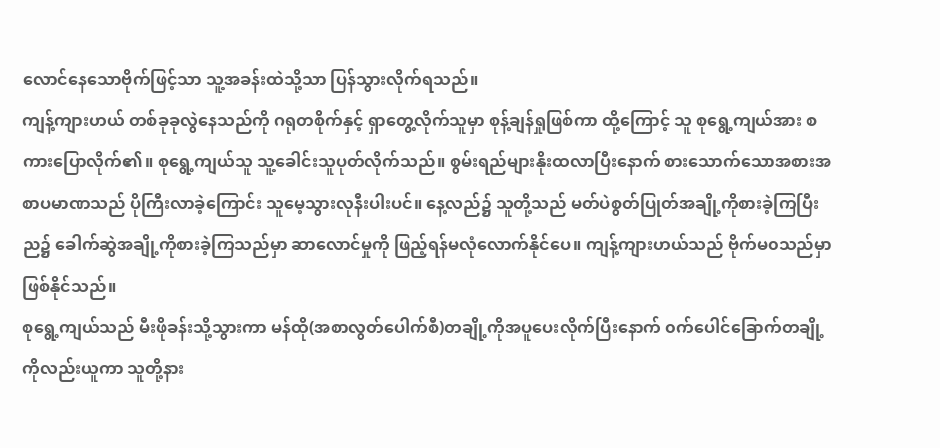လောင်နေသောဗိုက်ဖြင့်သာ သူ့အခန်းထဲသို့သာ ပြန်သွားလိုက်ရသည်။
ကျန့်ကျားဟယ် တစ်ခုခုလွဲနေသည်ကို ဂရုတစိုက်နှင့် ရှာတွေ့လိုက်သူမှာ စုန့်ချန်ရှုဖြစ်ကာ ထို့ကြောင့် သူ စုရွေ့ကျယ်အား စကားပြောလိုက်၏။ စုရွေ့ကျယ်သူ သူ့ခေါင်းသူပုတ်လိုက်သည်။ စွမ်းရည်များနိုးထလာပြီးနောက် စားသောက်သောအစားအစာပမာဏသည် ပိုကြီးလာခဲ့ကြောင်း သူမေ့သွားလုနီးပါးပင်။ နေ့လည်၌ သူတို့သည် မတ်ပဲစွတ်ပြုတ်အချို့ကိုစားခဲ့ကြပြီး ည၌ ခေါက်ဆွဲအချို့ကိုစားခဲ့ကြသည်မှာ ဆာလောင်မှုကို ဖြည့်ရန်မလုံလောက်နိုင်ပေ။ ကျန့်ကျားဟယ်သည် ဗိုက်မ၀သည်မှာ ဖြစ်နိုင်သည်။
စုရွေ့ကျယ်သည် မီးဖိုခန်းသို့သွားကာ မန်ထို(အစာလွတ်ပေါက်စီ)တချို့ကိုအပူပေးလိုက်ပြီးနောက် ၀က်ပေါင်ခြောက်တချို့ကိုလည်းယူကာ သူတို့နား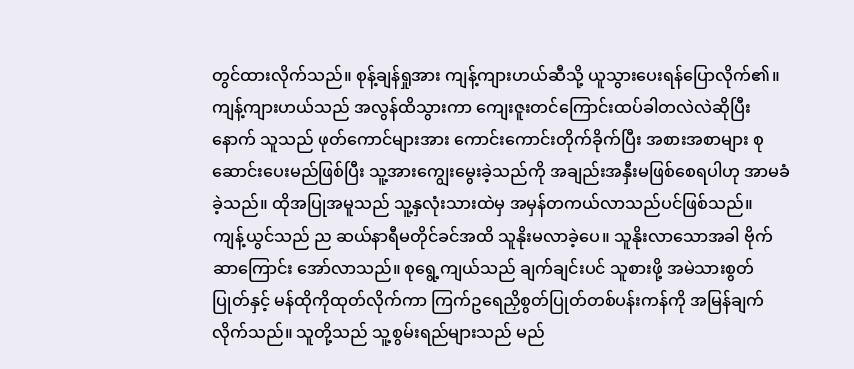တွင်ထားလိုက်သည်။ စုန့်ချန်ရှုအား ကျန့်ကျားဟယ်ဆီသို့ ယူသွားပေးရန်ပြောလိုက်၏။
ကျန့်ကျားဟယ်သည် အလွန်ထိသွားကာ ကျေးဇူးတင်ကြောင်းထပ်ခါတလဲလဲဆိုပြီးနောက် သူသည် ဖုတ်ကောင်များအား ကောင်းကောင်းတိုက်ခိုက်ပြီး အစားအစာများ စုဆောင်းပေးမည်ဖြစ်ပြီး သူ့အားကျွေးမွေးခဲ့သည်ကို အချည်းအနှီးမဖြစ်စေရပါဟု အာမခံခဲ့သည်။ ထိုအပြုအမူသည် သူ့နှလုံးသားထဲမှ အမှန်တကယ်လာသည်ပင်ဖြစ်သည်။
ကျန့်ယွင်သည် ည ဆယ်နာရီမတိုင်ခင်အထိ သူနိုးမလာခဲ့ပေ။ သူနိုးလာသောအခါ ဗိုက်ဆာကြောင်း အော်လာသည်။ စုရွေ့ကျယ်သည် ချက်ချင်းပင် သူစားဖို့ အမဲသားစွတ်ပြုတ်နှင့် မန်ထိုကိုထုတ်လိုက်ကာ ကြက်ဥရေညှိစွတ်ပြုတ်တစ်ပန်းကန်ကို အမြန်ချက်လိုက်သည်။ သူတို့သည် သူ့စွမ်းရည်များသည် မည်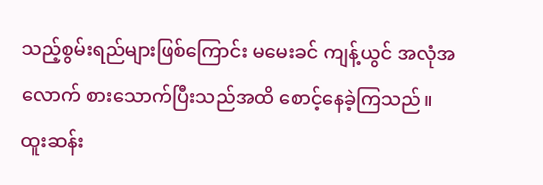သည့်စွမ်းရည်များဖြစ်ကြောင်း မမေးခင် ကျန့်ယွင် အလုံအလောက် စားသောက်ပြီးသည်အထိ စောင့်နေခဲ့ကြသည်။
ထူးဆန်း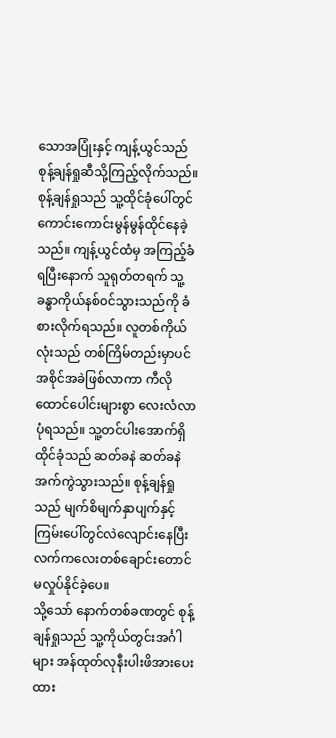သောအပြုံးနှင့် ကျန့်ယွင်သည် စုန့်ချန်ရှုဆီသို့ကြည့်လိုက်သည်။
စုန့်ချန်ရှုသည် သူ့ထိုင်ခုံပေါ်တွင် ကောင်းကောင်းမွန်မွန်ထိုင်နေခဲ့သည်။ ကျန့်ယွင်ထံမှ အကြည့်ခံရပြီးနောက် သူရုတ်တရက် သူ့ခန္ဓာကိုယ်နစ်၀င်သွားသည်ကို ခံစားလိုက်ရသည်။ လူတစ်ကိုယ်လုံးသည် တစ်ကြိမ်တည်းမှာပင် အစိုင်အခဲဖြစ်လာကာ ကီလိုထောင်ပေါင်းများစွာ လေးလံလာပုံရသည်။ သူ့တင်ပါးအောက်ရှိ ထိုင်ခုံသည် ဆတ်ခနဲ ဆတ်ခနဲ အက်ကွဲသွားသည်။ စုန့်ချန်ရှုသည် မျက်စိမျက်နှာပျက်နှင့် ကြမ်းပေါ်တွင်လဲလျောင်းနေပြီး လက်ကလေးတစ်ချောင်းတောင် မလှုပ်နိုင်ခဲ့ပေ။
သို့သော် နောက်တစ်ခဏတွင် စုန့်ချန်ရှုသည် သူ့ကိုယ်တွင်းအင်္ဂါများ အန်ထုတ်လုနီးပါးဖိအားပေးထား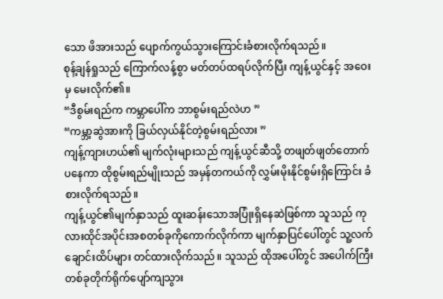သော ဖိအားသည် ပျောက်ကွယ်သွားကြောင်းခံစားလိုက်ရသည်။
စုန့်ချန်ရှုသည် ကြောက်လန့်စွာ မတ်တပ်ထရပ်လိုက်ပြီး ကျန့်ယွင်နှင့် အဝေးမှ မေးလိုက်၏။
“ဒီစွမ်းရည်က ကမ္ဘာပေါ်က ဘာစွမ်းရည်လဲဟ ”
“ကမ္ဘာ့ဆွဲအားကို ခြယ်လှယ်နိုင်တဲ့စွမ်းရည်လား ”
ကျန့်ကျားဟယ်၏ မျက်လုံးများသည် ကျန့်ယွင်ဆီသို့ တဖျတ်ဖျတ်တောက်ပနေကာ ထိုစွမ်းရည်မျိုးသည် အမှန်တကယ်ကို လွှမ်းမိုးနိုင်စွမ်းရှိကြောင်း ခံစားလိုက်ရသည်။
ကျန့်ယွင်၏မျက်နှာသည် ထူးဆန်းသောအပြုံးရှိနေဆဲဖြစ်ကာ သူသည် ကုလားထိုင်အပိုင်းအစတစ်ခုကိုကောက်လိုက်ကာ မျက်နှာပြင်ပေါ်တွင် သူ့လက်ချောင်းထိပ်များ တင်ထားလိုက်သည်။ သူသည် ထိုအပေါ်တွင် အပေါက်ကြီးတစ်ခုတိုက်ရိုက်ပျော်ကျသွား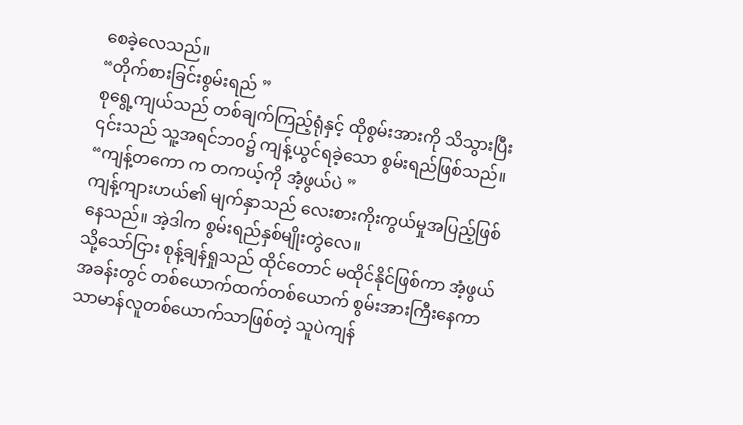စေခဲ့လေသည်။
“တိုက်စားခြင်းစွမ်းရည် ”
စုရွေ့ကျယ်သည် တစ်ချက်ကြည့်ရုံနှင့် ထိုစွမ်းအားကို သိသွားပြီး ၎င်းသည် သူ့အရင်ဘ၀၌ ကျန့်ယွင်ရခဲ့သော စွမ်းရည်ဖြစ်သည်။
“ကျန့်တကော က တကယ့်ကို အံ့ဖွယ်ပဲ ”
ကျန့်ကျားဟယ်၏ မျက်နှာသည် လေးစားကိုးကွယ်မှုအပြည့်ဖြစ်နေသည်။ အဲ့ဒါက စွမ်းရည်နှစ်မျိုးတွဲလေ။
သို့သော်ငြား စုန့်ချန်ရှုသည် ထိုင်တောင် မထိုင်နိုင်ဖြစ်ကာ အံ့ဖွယ်အခန်းတွင် တစ်ယောက်ထက်တစ်ယောက် စွမ်းအားကြီးနေကာ သာမာန်လူတစ်ယောက်သာဖြစ်တဲ့ သူပဲကျန်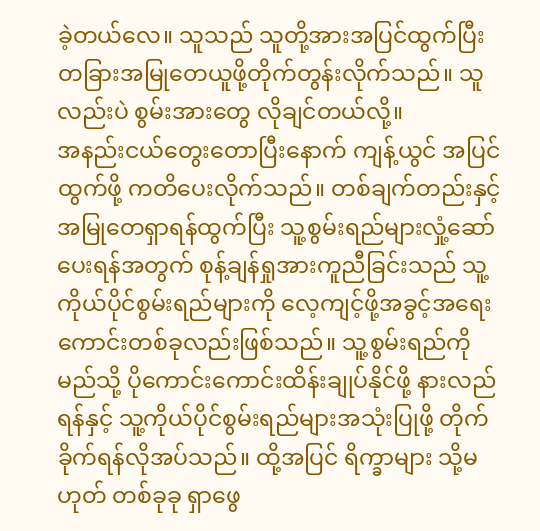ခဲ့တယ်လေ။ သူသည် သူတို့အားအပြင်ထွက်ပြီး တခြားအမြုတေယူဖို့တိုက်တွန်းလိုက်သည်။ သူလည်းပဲ စွမ်းအားတွေ လိုချင်တယ်လို့။
အနည်းငယ်တွေးတောပြီးနောက် ကျန့်ယွင် အပြင်ထွက်ဖို့ ကတိပေးလိုက်သည်။ တစ်ချက်တည်းနှင့် အမြုတေရှာရန်ထွက်ပြီး သူ့စွမ်းရည်များလှုံ့ဆော်ပေးရန်အတွက် စုန့်ချန်ရှုအားကူညီခြင်းသည် သူ့ကိုယ်ပိုင်စွမ်းရည်များကို လေ့ကျင့်ဖို့အခွင့်အရေးကောင်းတစ်ခုလည်းဖြစ်သည်။ သူ့စွမ်းရည်ကို မည်သို့ ပိုကောင်းကောင်းထိန်းချုပ်နိုင်ဖို့ နားလည်ရန်နှင့် သူ့ကိုယ်ပိုင်စွမ်းရည်များအသုံးပြုဖို့ တိုက်ခိုက်ရန်လိုအပ်သည်။ ထို့အပြင် ရိက္ခာများ သို့မဟုတ် တစ်ခုခု ရှာဖွေ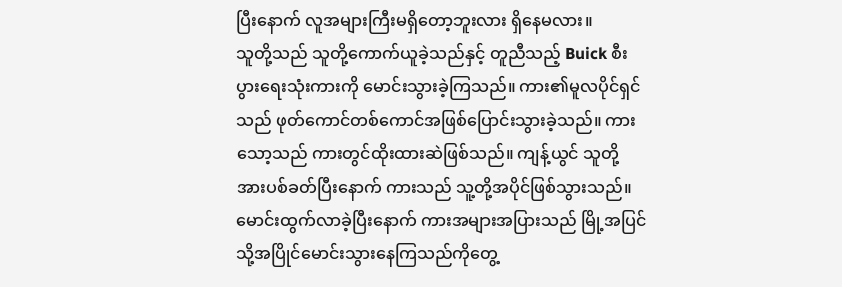ပြီးနောက် လူအများကြီးမရှိတော့ဘူးလား ရှိနေမလား။
သူတို့သည် သူတို့ကောက်ယူခဲ့သည်နှင့် တူညီသည့် Buick စီးပွားရေးသုံးကားကို မောင်းသွားခဲ့ကြသည်။ ကား၏မူလပိုင်ရှင်သည် ဖုတ်ကောင်တစ်ကောင်အဖြစ်ပြောင်းသွားခဲ့သည်။ ကားသော့သည် ကားတွင်ထိုးထားဆဲဖြစ်သည်။ ကျန့်ယွင် သူတို့အားပစ်ခတ်ပြီးနောက် ကားသည် သူ့တို့အပိုင်ဖြစ်သွားသည်။
မောင်းထွက်လာခဲ့ပြီးနောက် ကားအများအပြားသည် မြို့အပြင်သို့အပြိုင်မောင်းသွားနေကြသည်ကိုတွေ့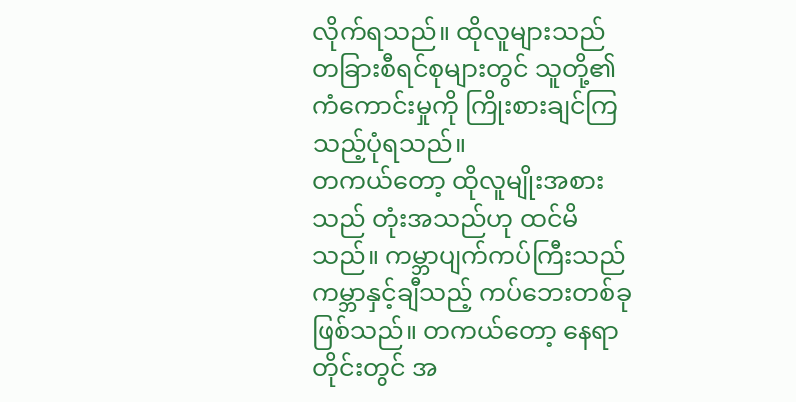လိုက်ရသည်။ ထိုလူများသည် တခြားစီရင်စုများတွင် သူတို့၏ကံကောင်းမှုကို ကြိုးစားချင်ကြသည့်ပုံရသည်။
တကယ်တော့ ထိုလူမျိုးအစားသည် တုံးအသည်ဟု ထင်မိသည်။ ကမ္ဘာပျက်ကပ်ကြီးသည် ကမ္ဘာနှင့်ချီသည့် ကပ်ဘေးတစ်ခုဖြစ်သည်။ တကယ်တော့ နေရာတိုင်းတွင် အ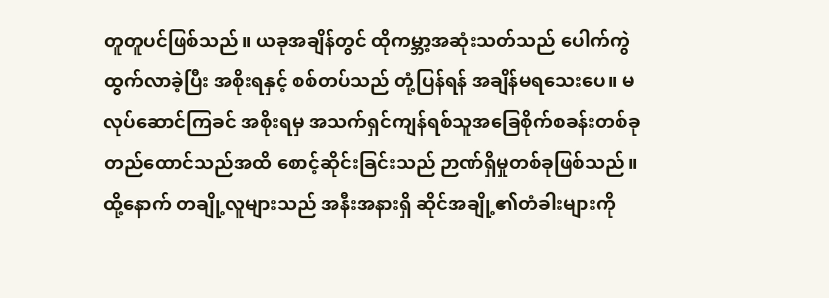တူတူပင်ဖြစ်သည်။ ယခုအချိန်တွင် ထိုကမ္ဘာ့အဆုံးသတ်သည် ပေါက်ကွဲထွက်လာခဲ့ပြီး အစိုးရနှင့် စစ်တပ်သည် တုံ့ပြန်ရန် အချိန်မရသေးပေ။ မလုပ်ဆောင်ကြခင် အစိုးရမှ အသက်ရှင်ကျန်ရစ်သူအခြေစိုက်စခန်းတစ်ခုတည်ထောင်သည်အထိ စောင့်ဆိုင်းခြင်းသည် ဉာဏ်ရှိမှုတစ်ခုဖြစ်သည်။
ထို့နောက် တချို့လူများသည် အနီးအနားရှိ ဆိုင်အချို့၏တံခါးများကို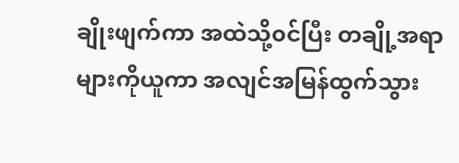ချိုးဖျက်ကာ အထဲသို့၀င်ပြီး တချို့အရာများကိုယူကာ အလျင်အမြန်ထွက်သွား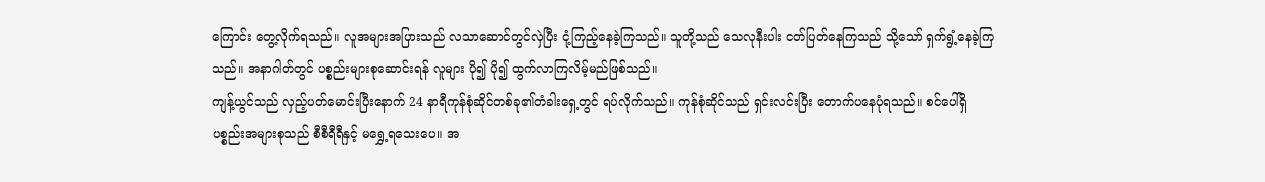ကြောင်း တွေ့လိုက်ရသည်။ လူအများအပြားသည် လသာဆောင်တွင်လှဲပြီး ငုံ့ကြည့်နေခဲ့ကြသည်။ သူတို့သည် သေလုနီးပါး ငတ်ပြတ်နေကြသည် သို့သော် ရှက်ရွံ့နေခဲ့ကြသည်။ အနာဂါတ်တွင် ပစ္စည်းများစုဆောင်းရန် လူများ ပို၍ ပို၍ ထွက်လာကြလိမ့်မည်ဖြစ်သည်။
ကျန့်ယွင်သည် လှည့်ပတ်မောင်းပြီးနောက် 24 နာရီကုန်စုံဆိုင်တစ်ခု၏တံခါးရှေ့တွင် ရပ်လိုက်သည်။ ကုန်စုံဆိုင်သည် ရှင်းလင်းပြီး တောက်ပနေပုံရသည်။ စင်ပေါ်ရှိ ပစ္စည်းအများစုသည် စီစီရီရီနှင့် မရွှေ့ရသေးပေ။ အ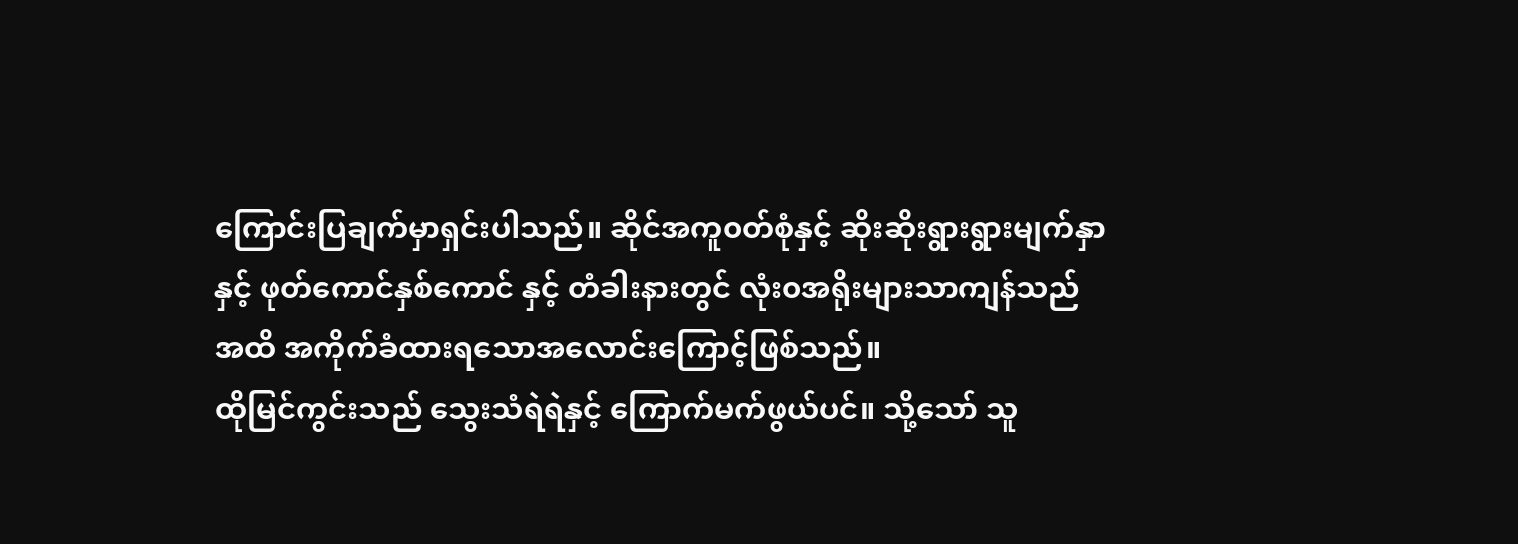ကြောင်းပြချက်မှာရှင်းပါသည်။ ဆိုင်အကူ၀တ်စုံနှင့် ဆိုးဆိုးရွားရွားမျက်နှာနှင့် ဖုတ်ကောင်နှစ်ကောင် နှင့် တံခါးနားတွင် လုံး၀အရိုးများသာကျန်သည်အထိ အကိုက်ခံထားရသောအလောင်းကြောင့်ဖြစ်သည်။
ထိုမြင်ကွင်းသည် သွေးသံရဲရဲနှင့် ကြောက်မက်ဖွယ်ပင်။ သို့သော် သူ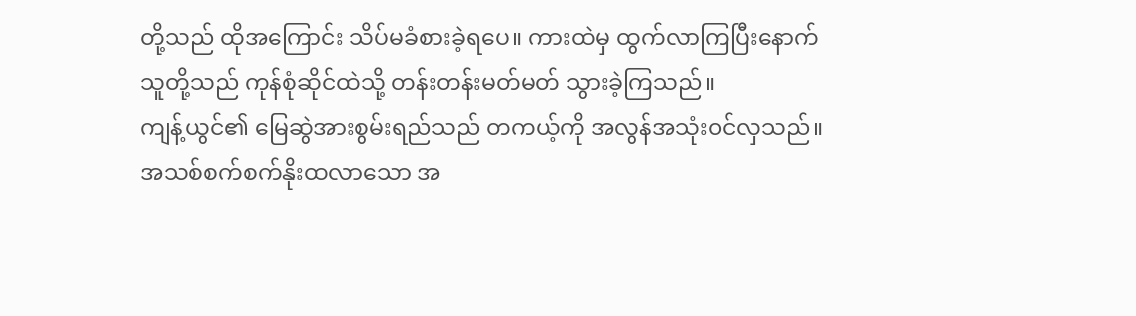တို့သည် ထိုအကြောင်း သိပ်မခံစားခဲ့ရပေ။ ကားထဲမှ ထွက်လာကြပြီးနောက် သူတို့သည် ကုန်စုံဆိုင်ထဲသို့ တန်းတန်းမတ်မတ် သွားခဲ့ကြသည်။
ကျန့်ယွင်၏ မြေဆွဲအားစွမ်းရည်သည် တကယ့်ကို အလွန်အသုံး၀င်လှသည်။ အသစ်စက်စက်နိုးထလာသော အ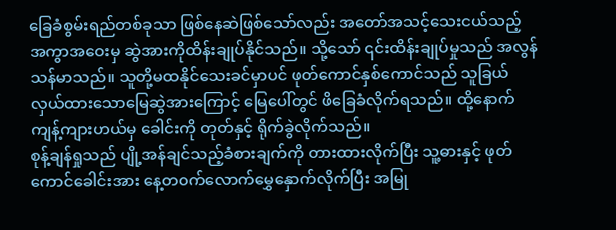ခြေခံစွမ်းရည်တစ်ခုသာ ဖြစ်နေဆဲဖြစ်သော်လည်း အတော်အသင့်သေးငယ်သည့် အကွာအဝေးမှ ဆွဲအားကိုထိန်းချုပ်နိုင်သည်။ သို့သော် ၎င်းထိန်းချုပ်မှုသည် အလွန်သန်မာသည်။ သူတို့မထနိုင်သေးခင်မှာပင် ဖုတ်ကောင်နှစ်ကောင်သည် သူခြယ်လှယ်ထားသောမြေဆွဲအားကြောင့် မြေပေါ်တွင် ဖိခြေခံလိုက်ရသည်။ ထို့နောက် ကျန့်ကျားဟယ်မှ ခေါင်းကို တုတ်နှင့် ရိုက်ခွဲလိုက်သည်။
စုန့်ချန်ရှုသည် ပျို့အန်ချင်သည့်ခံစားချက်ကို တားထားလိုက်ပြီး သူ့ဓားနှင့် ဖုတ်ကောင်ခေါင်းအား နေ့တ၀က်လောက်မွှေနှောက်လိုက်ပြီး အမြု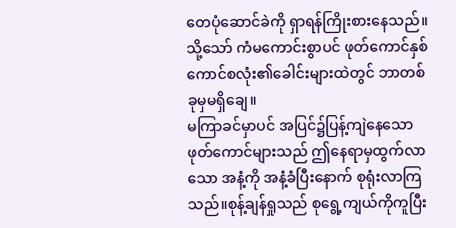တေပုံဆောင်ခဲကို ရှာရန်ကြိုးစားနေသည်။ သို့သော် ကံမကောင်းစွာပင် ဖုတ်ကောင်နှစ်ကောင်စလုံး၏ခေါင်းများထဲတွင် ဘာတစ်ခုမှမရှိချေ။
မကြာခင်မှာပင် အပြင်၌ပြန့်ကျဲနေသော ဖုတ်ကောင်များသည် ဤနေရာမှထွက်လာသော အနံ့ကို အနံ့ခံပြီးနောက် စုရုံးလာကြသည်။စုန့်ချန်ရှုသည် စုရွေ့ကျယ်ကိုကူပြီး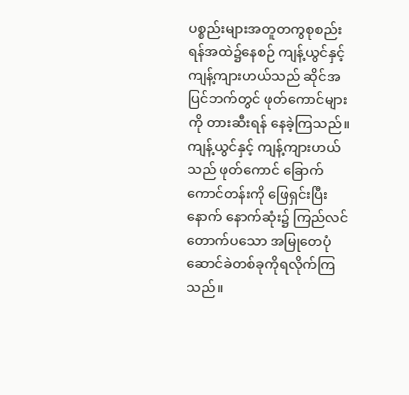ပစ္စည်းများအတူတကွစုစည်းရန်အထဲ၌နေစဉ် ကျန့်ယွင်နှင့် ကျန့်ကျားဟယ်သည် ဆိုင်အပြင်ဘက်တွင် ဖုတ်ကောင်များကို တားဆီးရန် နေခဲ့ကြသည်။
ကျန့်ယွင်နှင့် ကျန့်ကျားဟယ်သည် ဖုတ်ကောင် ခြောက်ကောင်တန်းကို ဖြေရှင်းပြီးနောက် နောက်ဆုံး၌ ကြည်လင်တောက်ပသော အမြုတေပုံဆောင်ခဲတစ်ခုကိုရလိုက်ကြသည်။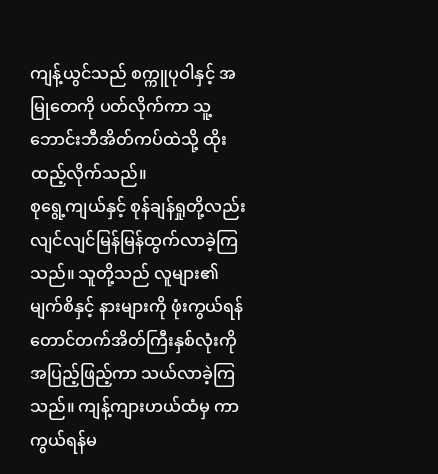ကျန့်ယွင်သည် စက္ကူပုဝါနှင့် အမြုတေကို ပတ်လိုက်ကာ သူ့ဘောင်းဘီအိတ်ကပ်ထဲသို့ ထိုးထည့်လိုက်သည်။
စုရွေ့ကျယ်နှင့် စုန်ချန်ရှုတို့လည်း လျင်လျင်မြန်မြန်ထွက်လာခဲ့ကြသည်။ သူတို့သည် လူများ၏ မျက်စိနှင့် နားများကို ဖုံးကွယ်ရန် တောင်တက်အိတ်ကြီးနှစ်လုံးကို အပြည့်ဖြည့်ကာ သယ်လာခဲ့ကြသည်။ ကျန့်ကျားဟယ်ထံမှ ကာကွယ်ရန်မ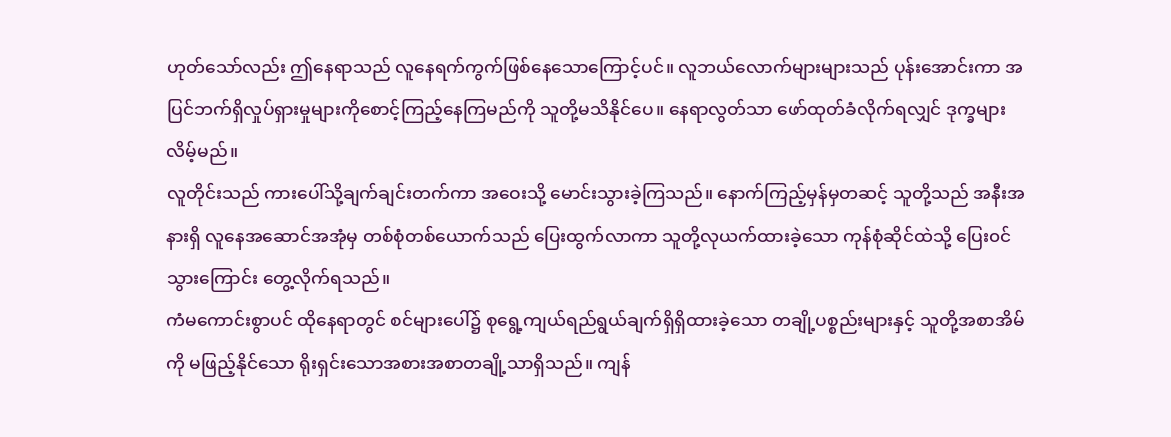ဟုတ်သော်လည်း ဤနေရာသည် လူနေရက်ကွက်ဖြစ်နေသောကြောင့်ပင်။ လူဘယ်လောက်များများသည် ပုန်းအောင်းကာ အပြင်ဘက်ရှိလှုပ်ရှားမှုများကိုစောင့်ကြည့်နေကြမည်ကို သူတို့မသိနိုင်ပေ။ နေရာလွတ်သာ ဖော်ထုတ်ခံလိုက်ရလျှင် ဒုက္ခများလိမ့်မည်။
လူတိုင်းသည် ကားပေါ်သို့ချက်ချင်းတက်ကာ အဝေးသို့ မောင်းသွားခဲ့ကြသည်။ နောက်ကြည့်မှန်မှတဆင့် သူတို့သည် အနီးအနားရှိ လူနေအဆောင်အအုံမှ တစ်စုံတစ်ယောက်သည် ပြေးထွက်လာကာ သူတို့လုယက်ထားခဲ့သော ကုန်စုံဆိုင်ထဲသို့ ပြေး၀င်သွားကြောင်း တွေ့လိုက်ရသည်။
ကံမကောင်းစွာပင် ထိုနေရာတွင် စင်များပေါ်၌ စုရွေ့ကျယ်ရည်ရွယ်ချက်ရှိရှိထားခဲ့သော တချို့ပစ္စည်းများနှင့် သူတို့အစာအိမ်ကို မဖြည့်နိုင်သော ရိုးရှင်းသောအစားအစာတချို့သာရှိသည်။ ကျန်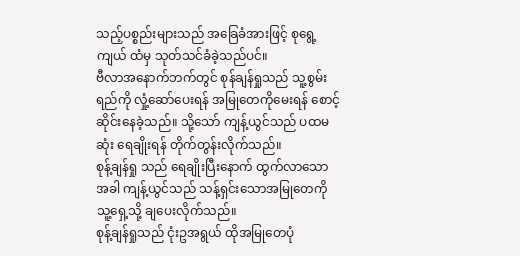သည့်ပစ္စည်းများသည် အခြေခံအားဖြင့် စုရွေ့ကျယ် ထံမှ သုတ်သင်ခံခဲ့သည်ပင်။
ဗီလာအနောက်ဘက်တွင် စုန်ချန်ရှုသည် သူ့စွမ်းရည်ကို လှုံ့ဆော်ပေးရန် အမြုတေကိုမေးရန် စောင့်ဆိုင်းနေခဲ့သည်။ သို့သော် ကျန့်ယွင်သည် ပထမဆုံး ရေချိုးရန် တိုက်တွန်းလိုက်သည်။
စုန့်ချန်ရှု သည် ရေချိုးပြီးနောက် ထွက်လာသောအခါ ကျန့်ယွင်သည် သန့်ရှင်းသောအမြုတေကို သူ့ရှေ့သို့ ချပေးလိုက်သည်။
စုန့်ချန်ရှုသည် ငုံးဥအရွယ် ထိုအမြုတေပုံ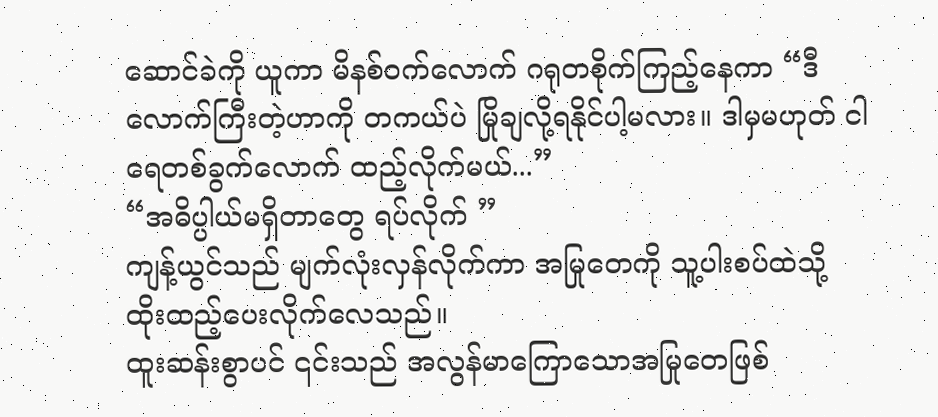ဆောင်ခဲကို ယူကာ မိနစ်၀က်လောက် ဂရုတစိုက်ကြည့်နေကာ “ဒီလောက်ကြီးတဲ့ဟာကို တကယ်ပဲ မြိုချလို့ရနိုင်ပါ့မလား။ ဒါမှမဟုတ် ငါ ရေတစ်ခွက်လောက် ထည့်လိုက်မယ်...”
“အဓိပ္ပါယ်မရှိတာတွေ ရပ်လိုက် ”
ကျန့်ယွင်သည် မျက်လုံးလှန်လိုက်ကာ အမြုတေကို သူ့ပါးစပ်ထဲသို့ ထိုးထည့်ပေးလိုက်လေသည်။
ထူးဆန်းစွာပင် ၎င်းသည် အလွန်မာကြောသောအမြုတေဖြစ်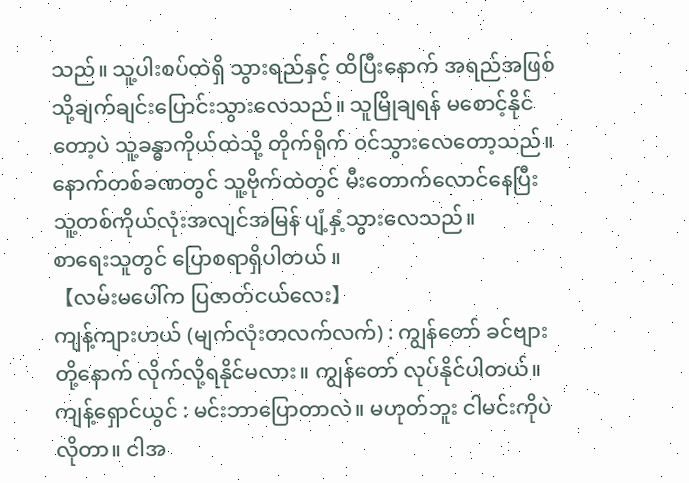သည်။ သူ့ပါးစပ်ထဲရှိ သွားရည်နှင့် ထိပြီးနောက် အရည်အဖြစ်သို့ချက်ချင်းပြောင်းသွားလေသည်။ သူမြိုချရန် မစောင့်နိုင်တော့ပဲ သူ့ခန္ဓာကိုယ်ထဲသို့ တိုက်ရိုက် ၀င်သွားလေတော့သည်။ နောက်တစ်ခဏတွင် သူ့ဗိုက်ထဲတွင် မီးတောက်လောင်နေပြီး သူ့တစ်ကိုယ်လုံးအလျင်အမြန် ပျံ့နှံ့သွားလေသည်။
စာရေးသူတွင် ပြောစရာရှိပါတယ် ။
【လမ်းမပေါ်က ပြဇာတ်ငယ်လေး】
ကျန့်ကျားဟယ် (မျက်လုံးတလက်လက်) : ကျွန်တော် ခင်ဗျားတို့နောက် လိုက်လို့ရနိုင်မလား။ ကျွန်တော် လုပ်နိုင်ပါတယ်။
ကျန့်ရှောင်ယွင် : မင်းဘာပြောတာလဲ။ မဟုတ်ဘူး ငါမင်းကိုပဲလိုတာ။ ငါအ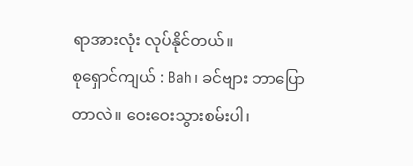ရာအားလုံး လုပ်နိုင်တယ်။
စုရှောင်ကျယ် : Bah၊ ခင်ဗျား ဘာပြောတာလဲ။ ဝေးဝေးသွားစမ်းပါ၊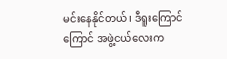မင်းနေနိုင်တယ်၊ ဒီရူးကြောင်ကြောင် အဖွဲ့ငယ်လေးက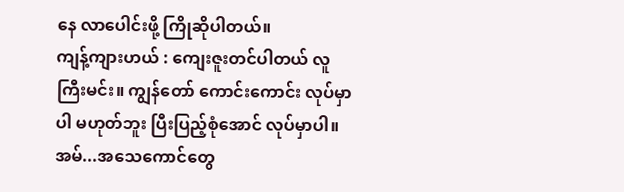နေ လာပေါင်းဖို့ ကြိုဆိုပါတယ်။
ကျန့်ကျားဟယ် : ကျေးဇူးတင်ပါတယ် လူကြီးမင်း။ ကျွန်တော် ကောင်းကောင်း လုပ်မှာပါ မဟုတ်ဘူး ပြီးပြည့်စုံအောင် လုပ်မှာပါ။ အမ်...အသေကောင်တွေ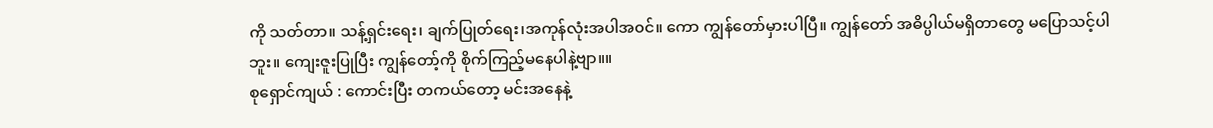ကို သတ်တာ။ သန့်ရှင်းရေး၊ ချက်ပြုတ်ရေး၊အကုန်လုံးအပါအ၀င်။ ကော ကျွန်တော်မှားပါပြီ။ ကျွန်တော် အဓိပ္ပါယ်မရှိတာတွေ မပြောသင့်ပါဘူး။ ကျေးဇူးပြုပြီး ကျွန်တော့်ကို စိုက်ကြည့်မနေပါနဲ့ဗျာ။။
စုရှောင်ကျယ် : ကောင်းပြီး တကယ်တော့ မင်းအနေနဲ့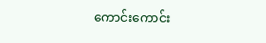ကောင်းကောင်း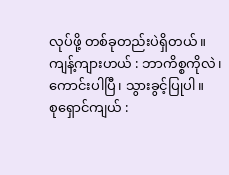လုပ်ဖို့ တစ်ခုတည်းပဲရှိတယ်။
ကျန့်ကျားဟယ် : ဘာကိစ္စကိုလဲ၊ ကောင်းပါပြီ၊ သွားခွင့်ပြုပါ။
စုရှောင်ကျယ် :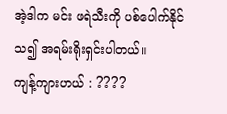အဲ့ဒါက မင်း ဖရဲသီးကို ပစ်ပေါက်နိုင်သ၍ အရမ်းရိုးရှင်းပါတယ်။
ကျန့်ကျားဟယ် : ????